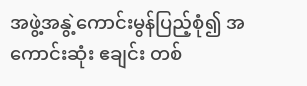အဖွဲ့အနွဲ့ကောင်းမွန်ပြည့်စုံ၍ အကောင်းဆုံး ဧချင်း တစ်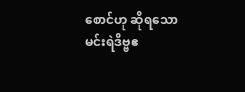စောင်ဟု ဆိုရသော မင်းရဲဒိဗ္ဗဧ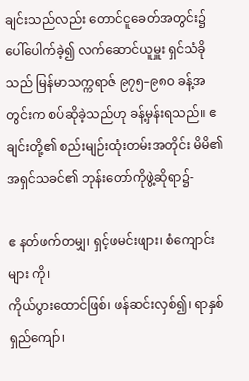ချင်းသည်လည်း တောင်ငူခေတ်အတွင်း၌ ပေါ်ပေါက်ခဲ့၍ လက်ဆောင်ယူမှူး ရှင်သံခိုသည် မြန်မာသက္ကရာဇ် ၉၇၅–၉၈ဝ ခန့်အတွင်းက စပ်ဆိုခဲ့သည်ဟု ခန့်မှန်းရသည်။ ဧချင်းတို့၏ စည်းမျဉ်းထုံးတမ်းအတိုင်း မိမိ၏ အရှင်သခင်၏ ဘုန်းတော်ကိုဖွဲ့ဆိုရာ၌-

ဧ နတ်ဖက်တမျှ၊ ရှင့်ဖမင်းဖျား၊ စံကျောင်းများ ကို၊
ကိုယ်ပွားထောင်ဖြစ်၊ ဖန်ဆင်းလှစ်၍၊ ရာနှစ် ရှည်ကျော်၊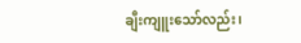ချီးကျူးသော်လည်း၊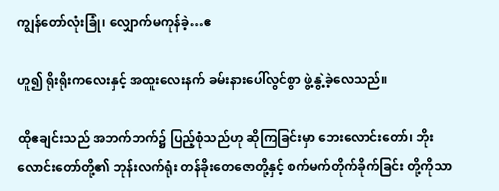ကျွန်တော်လုံးခြုံ၊ လျှောက်မကုန်ခဲ့…ဧ

ဟူ၍ ရိုးရိုးကလေးနှင့် အထူးလေးနက် ခမ်းနားပေါ်လွင်စွာ ဖွဲ့နွဲ့ခဲ့လေသည်။

ထိုဧချင်းသည် အဘက်ဘက်၌ ပြည့်စုံသည်ဟု ဆိုကြခြင်းမှာ ဘေးလောင်းတော်၊ ဘိုးလောင်းတော်တို့၏ ဘုန်းလက်ရုံး တန်ခိုးတေဇောတို့နှင့် စက်မက်တိုက်ခိုက်ခြင်း တို့ကိုသာ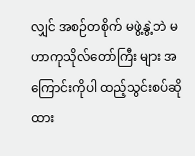လျှင် အစဉ်တစိုက် မဖွဲ့နွဲ့ဘဲ မဟာကုသိုလ်တော်ကြီး များ အကြောင်းကိုပါ ထည့်သွင်းစပ်ဆိုထား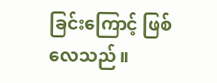ခြင်းကြောင့် ဖြစ်လေသည်။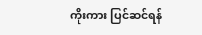ကိုးကား ပြင်ဆင်ရန်